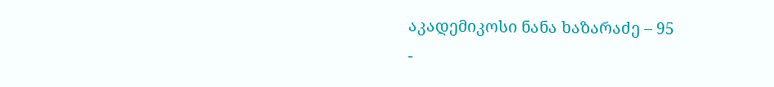აკადემიკოსი ნანა ხაზარაძე – 95
-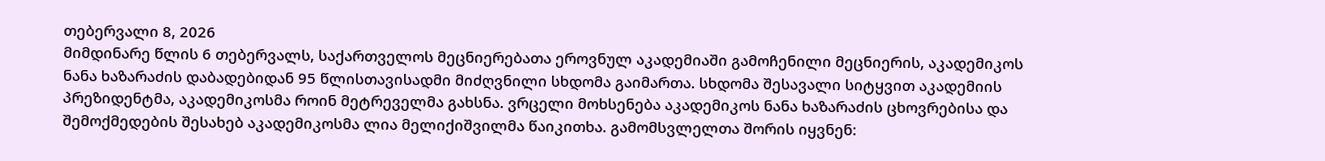თებერვალი 8, 2026
მიმდინარე წლის 6 თებერვალს, საქართველოს მეცნიერებათა ეროვნულ აკადემიაში გამოჩენილი მეცნიერის, აკადემიკოს ნანა ხაზარაძის დაბადებიდან 95 წლისთავისადმი მიძღვნილი სხდომა გაიმართა. სხდომა შესავალი სიტყვით აკადემიის პრეზიდენტმა, აკადემიკოსმა როინ მეტრეველმა გახსნა. ვრცელი მოხსენება აკადემიკოს ნანა ხაზარაძის ცხოვრებისა და შემოქმედების შესახებ აკადემიკოსმა ლია მელიქიშვილმა წაიკითხა. გამომსვლელთა შორის იყვნენ: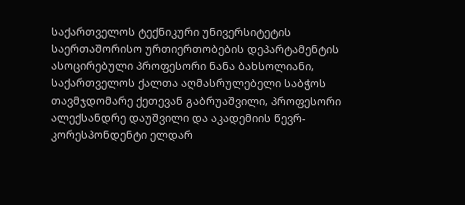საქართველოს ტექნიკური უნივერსიტეტის საერთაშორისო ურთიერთობების დეპარტამენტის ასოცირებული პროფესორი ნანა ბახსოლიანი, საქართველოს ქალთა აღმასრულებელი საბჭოს თავმჯდომარე ქეთევან გაბრუაშვილი, პროფესორი ალექსანდრე დაუშვილი და აკადემიის წევრ-კორესპონდენტი ელდარ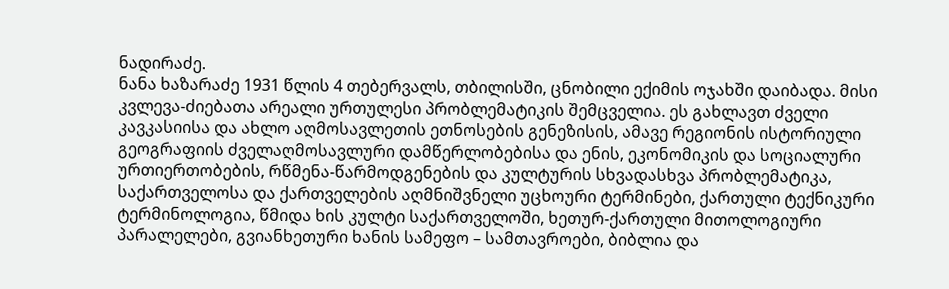ნადირაძე.
ნანა ხაზარაძე 1931 წლის 4 თებერვალს, თბილისში, ცნობილი ექიმის ოჯახში დაიბადა. მისი კვლევა-ძიებათა არეალი ურთულესი პრობლემატიკის შემცველია. ეს გახლავთ ძველი კავკასიისა და ახლო აღმოსავლეთის ეთნოსების გენეზისის, ამავე რეგიონის ისტორიული გეოგრაფიის ძველაღმოსავლური დამწერლობებისა და ენის, ეკონომიკის და სოციალური ურთიერთობების, რწმენა-წარმოდგენების და კულტურის სხვადასხვა პრობლემატიკა, საქართველოსა და ქართველების აღმნიშვნელი უცხოური ტერმინები, ქართული ტექნიკური ტერმინოლოგია, წმიდა ხის კულტი საქართველოში, ხეთურ-ქართული მითოლოგიური პარალელები, გვიანხეთური ხანის სამეფო – სამთავროები, ბიბლია და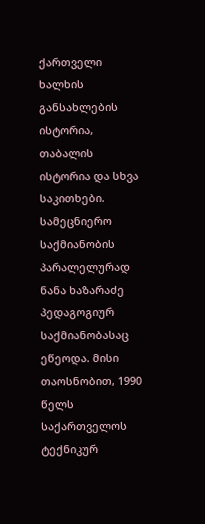ქართველი ხალხის განსახლების ისტორია, თაბალის ისტორია და სხვა საკითხები.
სამეცნიერო საქმიანობის პარალელურად ნანა ხაზარაძე პედაგოგიურ საქმიანობასაც ეწეოდა. მისი თაოსნობით, 1990 წელს საქართველოს ტექნიკურ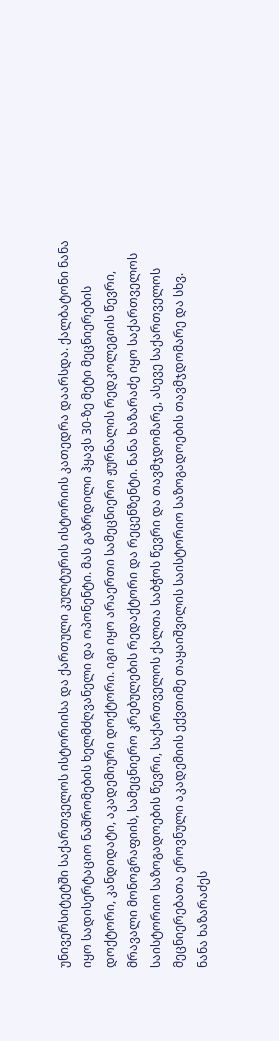უნივერსიტეტში საქართველოს ისტორიისა და ქართული კულტურის ისტორიის კათედრა დაარსდა. ქალბატონი ნანა იყო სადისერტაციო ნაშრომების ხელმძღვანელი და ოპონენტი. მას გაზრდილი ჰყავს 30-ზე მეტი მეცნიერების დოქტორი, კანდიდატი, აკადემიური დოქტორი. იგი იყო არაერთი სამეცნიერო ჟურნალის რედკოლეგიის წევრი, მრავალი მონოგრაფიის, სამეცნიერო კრებულების რედაქტორი და რეცენზენტი. ნანა ხაზარაძე იყო საქართველოს საისტორიო საზოგადოების წევრი, საქართველოს ქალთა საბჭოს წევრი და თავმჯდომარე, ასევე საქართველოს მეცნიერებათა ეროვნული აკადემიის ექვთიმე თაყაიშვილის საისტორიო საზოგადოების თავმჯდომარე და სხვ.
ნანა ხაზარაძეს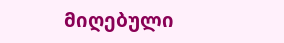მიღებული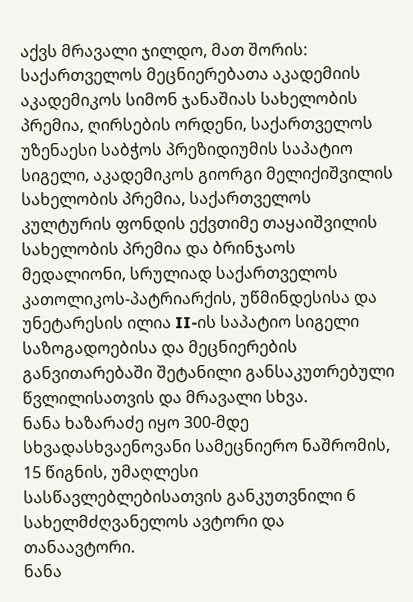აქვს მრავალი ჯილდო, მათ შორის: საქართველოს მეცნიერებათა აკადემიის აკადემიკოს სიმონ ჯანაშიას სახელობის პრემია, ღირსების ორდენი, საქართველოს უზენაესი საბჭოს პრეზიდიუმის საპატიო სიგელი, აკადემიკოს გიორგი მელიქიშვილის სახელობის პრემია, საქართველოს კულტურის ფონდის ექვთიმე თაყაიშვილის სახელობის პრემია და ბრინჯაოს მედალიონი, სრულიად საქართველოს კათოლიკოს-პატრიარქის, უწმინდესისა და უნეტარესის ილია II-ის საპატიო სიგელი საზოგადოებისა და მეცნიერების განვითარებაში შეტანილი განსაკუთრებული წვლილისათვის და მრავალი სხვა.
ნანა ხაზარაძე იყო 300-მდე სხვადასხვაენოვანი სამეცნიერო ნაშრომის, 15 წიგნის, უმაღლესი სასწავლებლებისათვის განკუთვნილი 6 სახელმძღვანელოს ავტორი და თანაავტორი.
ნანა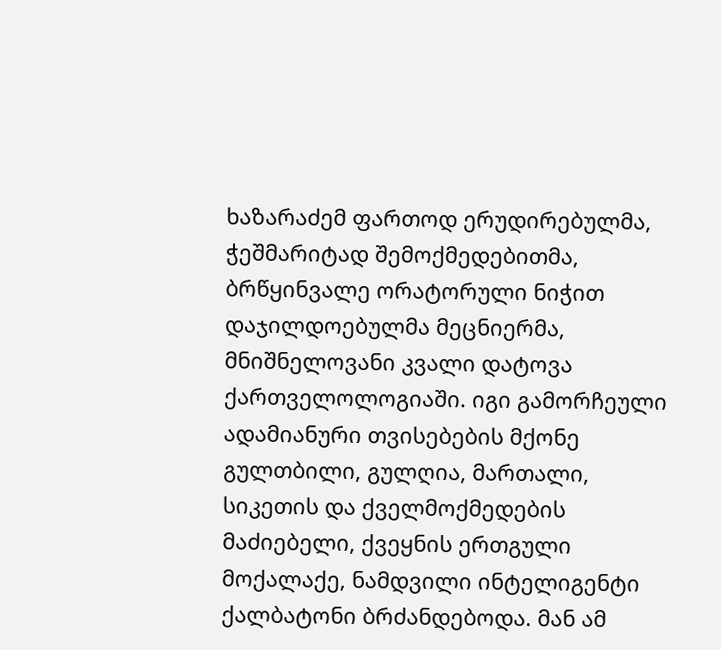ხაზარაძემ ფართოდ ერუდირებულმა, ჭეშმარიტად შემოქმედებითმა, ბრწყინვალე ორატორული ნიჭით დაჯილდოებულმა მეცნიერმა, მნიშნელოვანი კვალი დატოვა ქართველოლოგიაში. იგი გამორჩეული ადამიანური თვისებების მქონე გულთბილი, გულღია, მართალი, სიკეთის და ქველმოქმედების მაძიებელი, ქვეყნის ერთგული მოქალაქე, ნამდვილი ინტელიგენტი ქალბატონი ბრძანდებოდა. მან ამ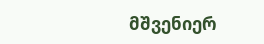მშვენიერ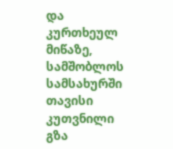და კურთხეულ მიწაზე, სამშობლოს სამსახურში თავისი კუთვნილი გზა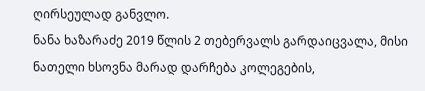ღირსეულად განვლო.
ნანა ხაზარაძე 2019 წლის 2 თებერვალს გარდაიცვალა, მისი ნათელი ხსოვნა მარად დარჩება კოლეგების,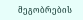მეგობრების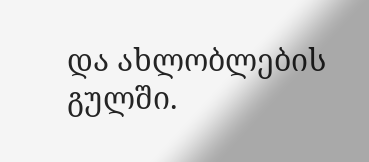და ახლობლების გულში.